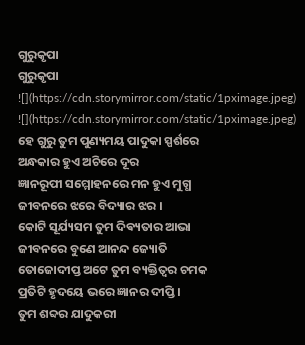ଗୁରୁକୃପା
ଗୁରୁକୃପା
![](https://cdn.storymirror.com/static/1pximage.jpeg)
![](https://cdn.storymirror.com/static/1pximage.jpeg)
ହେ ଗୁରୁ ତୁମ ପୁଣ୍ୟମୟ ପାଦୁକା ସ୍ପର୍ଶରେ
ଅନ୍ଧକାର ହୁଏ ଅଚିରେ ଦୂର
ଜ୍ଞାନରୂପୀ ସମ୍ମୋହନରେ ମନ ହୁଏ ମୁଗ୍ଧ
ଜୀବନରେ ଝରେ ବିଦ୍ୟାର ଝର ।
କୋଟି ସୂର୍ଯ୍ୟସମ ତୁମ ଦିଵ୍ୟତାର ଆଭା
ଜୀବନରେ ବୁଣେ ଆନନ୍ଦ ଜ୍ୟୋତି
ତୋଜୋଦୀପ୍ତ ଅଟେ ତୁମ ବ୍ୟକ୍ତିତ୍ଵର ଚମକ
ପ୍ରତିଟି ହୃଦୟେ ଭରେ ଜ୍ଞାନର ଦୀପ୍ତି ।
ତୁମ ଶବ୍ଦର ଯାଦୁକରୀ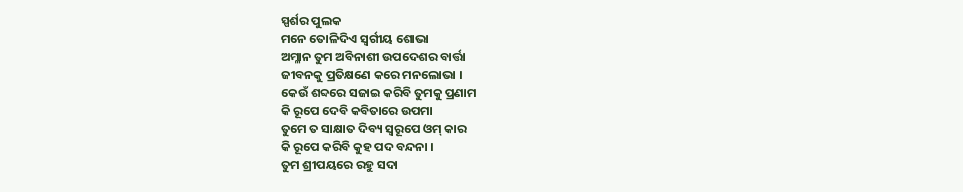ସ୍ପର୍ଶର ପୁଲକ
ମନେ ତୋଳିଦିଏ ସ୍ବର୍ଗୀୟ ଶୋଭା
ଅମ୍ଳାନ ତୁମ ଅବିନାଶୀ ଉପଦେଶର ବାର୍ତ୍ତା
ଜୀବନକୁ ପ୍ରତିକ୍ଷଣେ କରେ ମନଲୋଭା ।
କେଉଁ ଶବ୍ଦରେ ସଜାଇ କରିବି ତୁମକୁ ପ୍ରଣାମ
କି ରୂପେ ଦେବି କବିତାରେ ଉପମା
ତୁମେ ତ ସାକ୍ଷାତ ଦିବ୍ୟ ସ୍ବରୂପେ ଓମ୍ କାର
କି ରୂପେ କରିବି କୁହ ପଦ ବନ୍ଦନା ।
ତୁମ ଶ୍ରୀପୟରେ ରହୁ ସଦା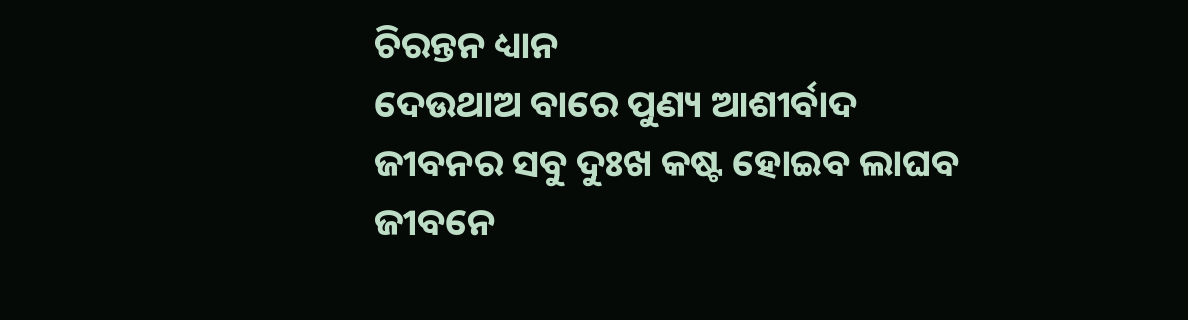ଚିରନ୍ତନ ଧ୍ୟାନ
ଦେଉଥାଅ ବାରେ ପୁଣ୍ୟ ଆଶୀର୍ବାଦ
ଜୀବନର ସବୁ ଦୁଃଖ କଷ୍ଟ ହୋଇବ ଲାଘବ
ଜୀବନେ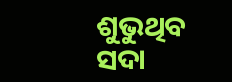ଶୁଭୁଥିବ ସଦା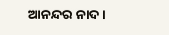ଆନନ୍ଦର ନାଦ ।